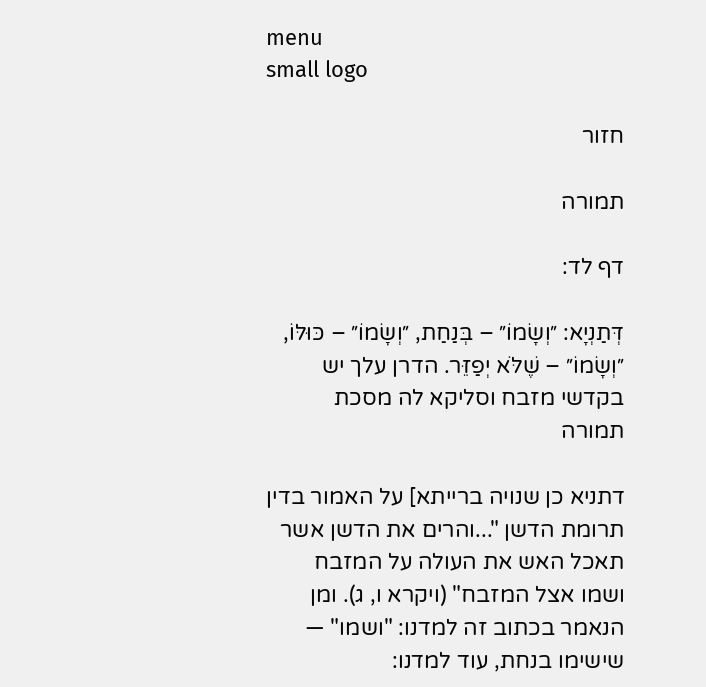menu
small logo

חזור

תמורה

דף לד:

דְּתַנְיָא: ״וְשָׂמוֹ״ – בְּנַחַת, ״וְשָׂמוֹ״ – כּוּלּוֹ, ״וְשָׂמוֹ״ – שֶׁלֹּא יְפַזֵּר. הדרן עלך יש בקדשי מזבח וסליקא לה מסכת תמורה

דתניא כן שנויה ברייתא] על האמור בדין תרומת הדשן "...והרים את הדשן אשר תאכל האש את העולה על המזבח ושמו אצל המזבח" (ויקרא ו, ג). ומן הנאמר בכתוב זה למדנו: "ושמו" — שישימו בנחת, עוד למדנו: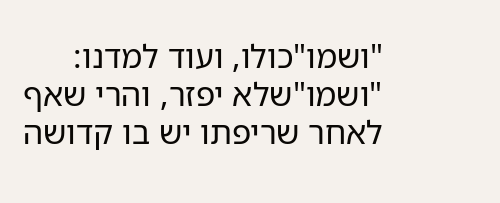"ושמו"כולו, ועוד למדנו: "ושמו"שלא יפזר, והרי שאף לאחר שריפתו יש בו קדושה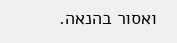ואסור בהנאה.